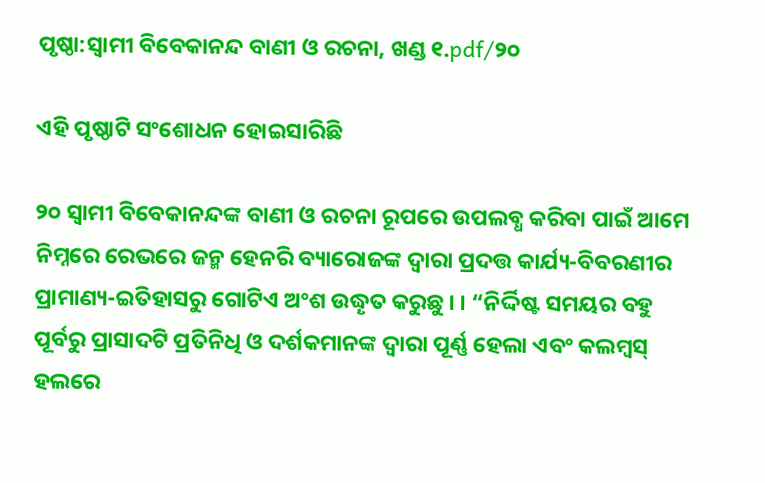ପୃଷ୍ଠା:ସ୍ୱାମୀ ବିବେକାନନ୍ଦ ବାଣୀ ଓ ରଚନା, ଖଣ୍ଡ ୧.pdf/୨୦

ଏହି ପୃଷ୍ଠାଟି ସଂଶୋଧନ ହୋଇସାରିଛି

୨୦ ସ୍ୱାମୀ ବିବେକାନନ୍ଦଙ୍କ ବାଣୀ ଓ ରଚନା ରୂପରେ ଉପଲବ୍ଧ କରିବା ପାଇଁ ଆମେ ନିମ୍ନରେ ରେଭରେ ଜନ୍ମ ହେନରି ବ୍ୟାରୋଜଙ୍କ ଦ୍ୱାରା ପ୍ରଦତ୍ତ କାର୍ଯ୍ୟ-ବିବରଣୀର ପ୍ରାମାଣ୍ୟ-ଇତିହାସରୁ ଗୋଟିଏ ଅଂଶ ଉଦ୍ଧୄତ କରୁଛୁ । । “ନିର୍ଦ୍ଦିଷ୍ଟ ସମୟର ବହୁ ପୂର୍ବରୁ ପ୍ରାସାଦଟି ପ୍ରତିନିଧି ଓ ଦର୍ଶକମାନଙ୍କ ଦ୍ୱାରା ପୂର୍ଣ୍ଣ ହେଲା ଏବଂ କଲମ୍ବସ୍ ହଲରେ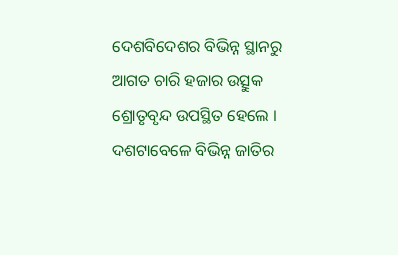ଦେଶବିଦେଶର ବିଭିନ୍ନ ସ୍ଥାନରୁ ଆଗତ ଚାରି ହଜାର ଉତ୍ସୁକ ଶ୍ରୋତୃବୃନ୍ଦ ଉପସ୍ଥିତ ହେଲେ । ଦଶଟାବେଳେ ବିଭିନ୍ନ ଜାତିର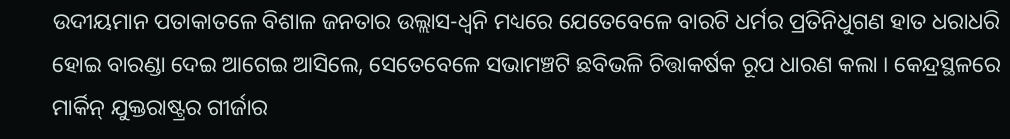ଉଦୀୟମାନ ପତାକାତଳେ ବିଶାଳ ଜନତାର ଉଲ୍ଲାସ-ଧ୍ବନି ମଧ୍ୟରେ ଯେତେବେଳେ ବାରଟି ଧର୍ମର ପ୍ରତିନିଧୁଗଣ ହାତ ଧରାଧରି ହୋଇ ବାରଣ୍ଡା ଦେଇ ଆଗେଇ ଆସିଲେ, ସେତେବେଳେ ସଭାମଞ୍ଚଟି ଛବିଭଳି ଚିତ୍ତାକର୍ଷକ ରୂପ ଧାରଣ କଲା । କେନ୍ଦ୍ରସ୍ଥଳରେ ମାର୍କିନ୍ ଯୁକ୍ତରାଷ୍ଟ୍ରର ଗୀର୍ଜାର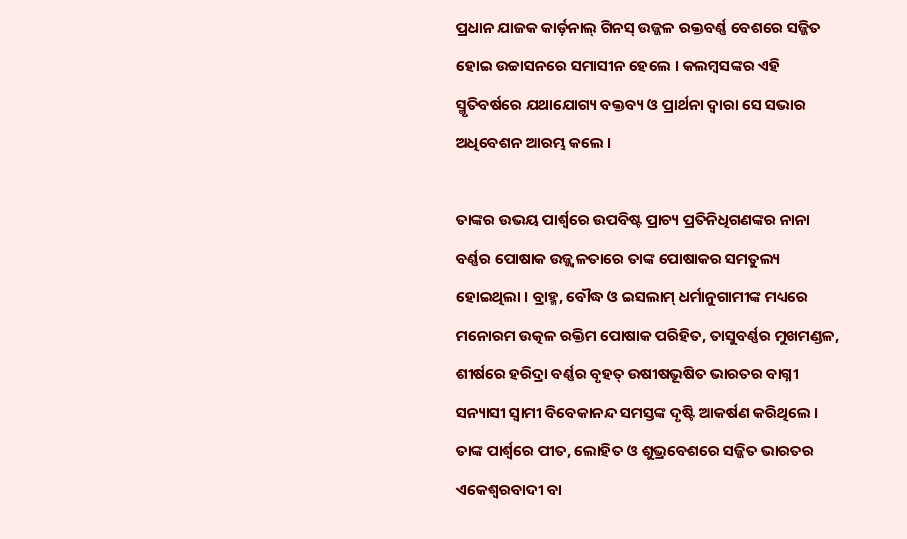ପ୍ରଧାନ ଯାଜକ କାର୍ଡ଼ନାଲ୍ ଗିନସ୍ ଉଜ୍ଜଳ ରକ୍ତବର୍ଣ୍ଣ ବେଶରେ ସଜ୍ଜିତ ହୋଇ ଉଚ୍ଚାସନରେ ସମାସୀନ ହେଲେ । କଲମ୍ବସଙ୍କର ଏହି ସ୍ମୃତିବର୍ଷରେ ଯଥାଯୋଗ୍ୟ ବକ୍ତବ୍ୟ ଓ ପ୍ରାର୍ଥନା ଦ୍ୱାରା ସେ ସଭାର ଅଧିବେଶନ ଆରମ୍ଭ କଲେ ।

ତାଙ୍କର ଉଭୟ ପାର୍ଶ୍ବରେ ଉପବିଷ୍ଟ ପ୍ରାଚ୍ୟ ପ୍ରତିନିଧିଗଣଙ୍କର ନାନା ବର୍ଣ୍ଣର ପୋଷାକ ଉଜ୍ଜ୍ଵଳତାରେ ତାଙ୍କ ପୋଷାକର ସମତୁଲ୍ୟ ହୋଇଥିଲା । ବ୍ରାହ୍ମ, ବୌଦ୍ଧ ଓ ଇସଲାମ୍ ଧର୍ମାନୁଗାମୀଙ୍କ ମଧ୍ୟରେ ମନୋରମ ଉତ୍କଳ ରକ୍ତିମ ପୋଷାକ ପରିହିତ, ତାସୁବର୍ଣ୍ଣର ମୁଖମଣ୍ଡଳ, ଶୀର୍ଷରେ ହରିଦ୍ରା ବର୍ଣ୍ଣର ବୃହତ୍ ଉଷୀଷଭୂଷିତ ଭାରତର ବାଗ୍ନୀ ସନ୍ୟାସୀ ସ୍ୱାମୀ ବିବେକାନନ୍ଦ ସମସ୍ତଙ୍କ ଦୃଷ୍ଟି ଆକର୍ଷଣ କରିଥିଲେ । ତାଙ୍କ ପାର୍ଶ୍ୱରେ ପୀତ, ଲୋହିତ ଓ ଶୁଭ୍ରବେଶରେ ସଜ୍ଜିତ ଭାରତର ଏକେଶ୍ୱରବାଦୀ ବା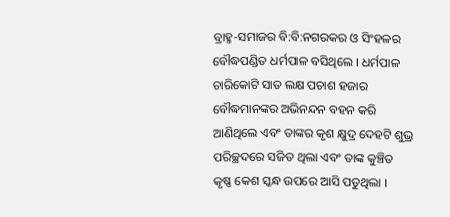ବ୍ରାହ୍ମ-ସମାଜର ବି:ବି:ନଗରକର ଓ ସିଂହଳର ବୌଦ୍ଧପଣ୍ଡିତ ଧର୍ମପାଳ ବସିଥିଲେ । ଧର୍ମପାଳ ଚାରିକୋଟି ସାତ ଲକ୍ଷ ପଚାଶ ହଜାର ବୌଦ୍ଧମାନଙ୍କର ଅଭିନନ୍ଦନ ବହନ କରି ଆଣିଥିଲେ ଏବଂ ତାଙ୍କର କୃଶ କ୍ଷୁଦ୍ର ଦେହଟି ଶୁଭ୍ର ପରିଚ୍ଛଦରେ ସଜିତ ଥିଲା ଏବଂ ତାଙ୍କ କୁଞ୍ଚିତ କୃଷ୍ଣ କେଶ ସ୍କନ୍ଧ ଉପରେ ଆସି ପଡୁଥିଲା ।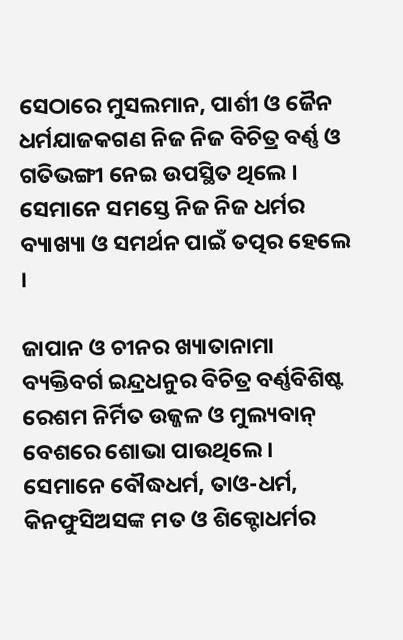ସେଠାରେ ମୁସଲମାନ, ପାର୍ଶୀ ଓ ଜୈନ ଧର୍ମଯାଜକଗଣ ନିଜ ନିଜ ବିଚିତ୍ର ବର୍ଣ୍ଣ ଓ ଗତିଭଙ୍ଗୀ ନେଇ ଉପସ୍ଥିତ ଥିଲେ । ସେମାନେ ସମସ୍ତେ ନିଜ ନିଜ ଧର୍ମର ବ୍ୟାଖ୍ୟା ଓ ସମର୍ଥନ ପାଇଁ ତତ୍ପର ହେଲେ ।

ଜାପାନ ଓ ଚୀନର ଖ୍ୟାତାନାମା ବ୍ୟକ୍ତିବର୍ଗ ଇନ୍ଦ୍ରଧନୁର ବିଚିତ୍ର ବର୍ଣ୍ଣବିଶିଷ୍ଟ ରେଶମ ନିର୍ମିତ ଉଜ୍ଜଳ ଓ ମୁଲ୍ୟବାନ୍ ବେଶରେ ଶୋଭା ପାଉଥିଲେ । ସେମାନେ ବୌଦ୍ଧଧର୍ମ, ତାଓ-ଧର୍ମ, କିନଫୁସିଅସଙ୍କ ମତ ଓ ଶିକ୍ଟୋଧର୍ମର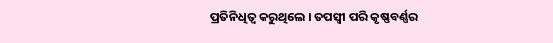ପ୍ରତିନିଧିତ୍ବ କରୁଥିଲେ । ତପସ୍ଵୀ ପରି କୃଷ୍ଣବର୍ଣ୍ଣର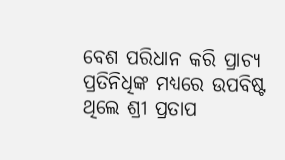ବେଶ ପରିଧାନ କରି ପ୍ରାଚ୍ୟ ପ୍ରତିନିଧିଙ୍କ ମଧ୍ୟରେ ଉପବିଷ୍ଟ ଥିଲେ ଶ୍ରୀ ପ୍ରତାପ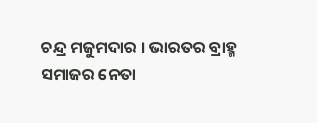ଚନ୍ଦ୍ର ମଜୁମଦାର । ଭାରତର ବ୍ରାହ୍ମ ସମାଜର ନେତା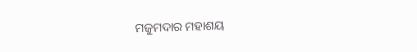ମଜୁମଦାର ମହାଶୟ